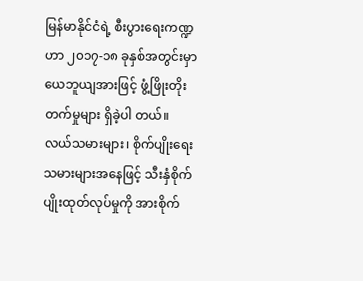မြန်မာနိုင်ငံရဲ့ စီးပွားရေးကဏ္ဍဟာ ၂၀၁၇-၁၈ ခုနှစ်အတွင်းမှာ ယေဘူယျအားဖြင့် ဖွံ့ဖြိုးတိုးတက်မှုများ ရှိခဲ့ပါ တယ်။
လယ်သမားများ၊ စိုက်ပျိုးရေးသမားများအနေဖြင့် သီးနှံစိုက်ပျိုးထုတ်လုပ်မှုကို အားစိုက်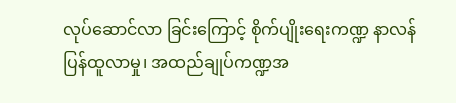လုပ်ဆောင်လာ ခြင်းကြောင့် စိုက်ပျိုးရေးကဏ္ဍ နာလန်ပြန်ထူလာမှု၊ အထည်ချုပ်ကဏ္ဍအ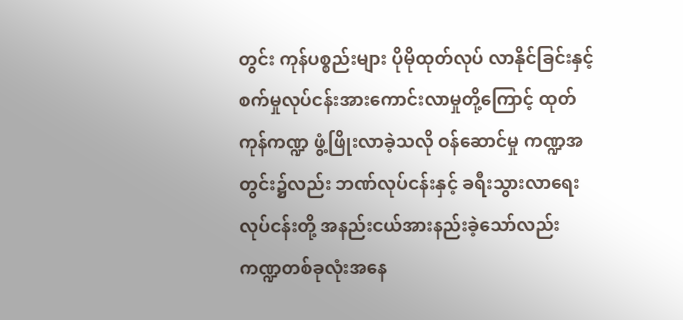တွင်း ကုန်ပစ္စည်းများ ပိုမိုထုတ်လုပ် လာနိုင်ခြင်းနှင့် စက်မှုလုပ်ငန်းအားကောင်းလာမှုတို့ကြောင့် ထုတ်ကုန်ကဏ္ဍ ဖွံ့ဖြိုးလာခဲ့သလို ဝန်ဆောင်မှု ကဏ္ဍအတွင်း၌လည်း ဘဏ်လုပ်ငန်းနှင့် ခရီးသွားလာရေးလုပ်ငန်းတို့ အနည်းငယ်အားနည်းခဲ့သော်လည်း ကဏ္ဍတစ်ခုလုံးအနေ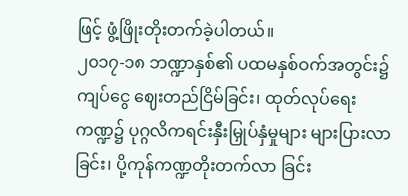ဖြင့် ဖွံ့ဖြိုးတိုးတက်ခဲ့ပါတယ်။
၂၀၁၇-၁၈ ဘဏ္ဍာနှစ်၏ ပထမနှစ်ဝက်အတွင်း၌ ကျပ်ငွေ ဈေးတည်ငြိမ်ခြင်း၊ ထုတ်လုပ်ရေးကဏ္ဍ၌ ပုဂ္ဂလိကရင်းနှီးမြှုပ်နှံမှုများ များပြားလာခြင်း၊ ပို့ကုန်ကဏ္ဍတိုးတက်လာ ခြင်း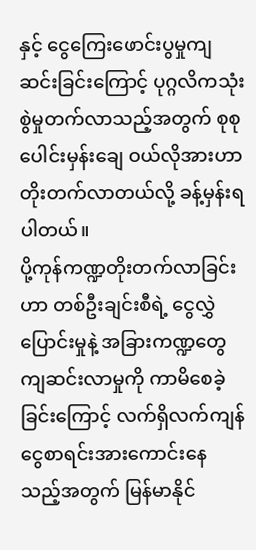နှင့် ငွေကြေးဖောင်းပွမှုကျဆင်းခြင်းကြောင့် ပုဂ္ဂလိကသုံးစွဲမှုတက်လာသည့်အတွက် စုစုပေါင်းမှန်းချေ ဝယ်လိုအားဟာ တိုးတက်လာတယ်လို့ ခန့်မှန်းရပါတယ်။
ပို့ကုန်ကဏ္ဍတိုးတက်လာခြင်းဟာ တစ်ဦးချင်းစီရဲ့ ငွေလွှဲပြောင်းမှုနဲ့ အခြားကဏ္ဍတွေ ကျဆင်းလာမှုကို ကာမိစေခဲ့ခြင်းကြောင့် လက်ရှိလက်ကျန်ငွေစာရင်းအားကောင်းနေသည့်အတွက် မြန်မာနိုင်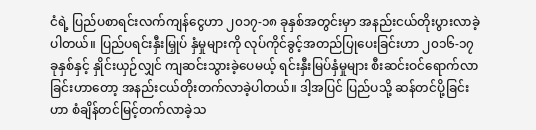ငံရဲ့ ပြည်ပစာရင်းလက်ကျန်ငွေဟာ ၂၀၁၇-၁၈ ခုနှစ်အတွင်းမှာ အနည်းငယ်တိုးပွားလာခဲ့ပါတယ်။ ပြည်ပရင်းနှီးမြှုပ် နှံမှုများကို လုပ်ကိုင်ခွင့်အတည်ပြုပေးခြင်းဟာ ၂၀၁၆-၁၇ ခုနှစ်နှင့် နှိုင်းယှဉ်လျှင် ကျဆင်းသွားခဲ့ပေမယ့် ရင်းနှီးမြပ်နှံမှုများ စီးဆင်းဝင်ရောက်လာခြင်းဟာတော့ အနည်းငယ်တိုးတက်လာခဲ့ပါတယ်။ ဒါ့အပြင် ပြည်ပသို့ ဆန်တင်ပို့ခြင်းဟာ စံချိန်တင်မြင့်တက်လာခဲ့သ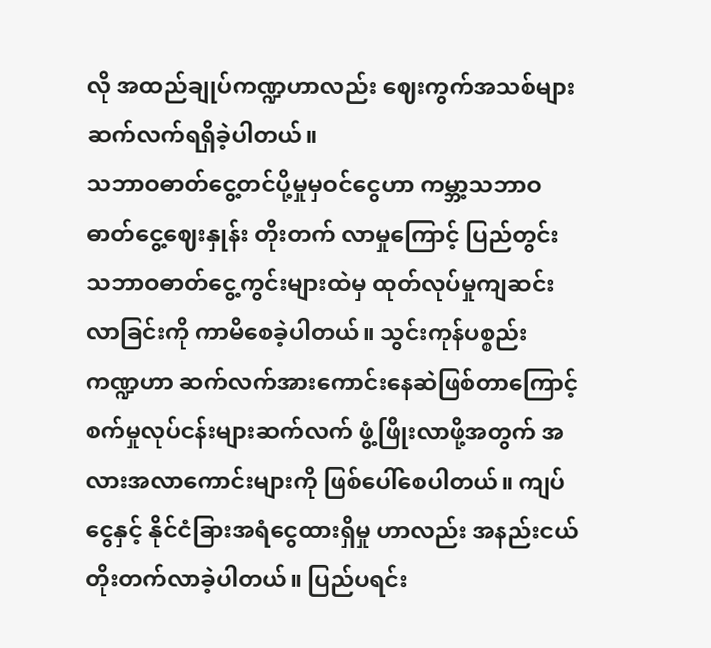လို အထည်ချုပ်ကဏ္ဍဟာလည်း ဈေးကွက်အသစ်များ ဆက်လက်ရရှိခဲ့ပါတယ်။
သဘာဝဓာတ်ငွေ့တင်ပို့မှုမှဝင်ငွေဟာ ကမ္ဘာ့သဘာဝဓာတ်ငွေ့ဈေးနှုန်း တိုးတက် လာမှုကြောင့် ပြည်တွင်းသဘာဝဓာတ်ငွေ့ကွင်းများထဲမှ ထုတ်လုပ်မှုကျဆင်းလာခြင်းကို ကာမိစေခဲ့ပါတယ်။ သွင်းကုန်ပစ္စည်းကဏ္ဍဟာ ဆက်လက်အားကောင်းနေဆဲဖြစ်တာကြောင့် စက်မှုလုပ်ငန်းများဆက်လက် ဖွံ့ဖြိုးလာဖို့အတွက် အလားအလာကောင်းများကို ဖြစ်ပေါ်စေပါတယ်။ ကျပ်ငွေနှင့် နိုင်ငံခြားအရံငွေထားရှိမှု ဟာလည်း အနည်းငယ်တိုးတက်လာခဲ့ပါတယ်။ ပြည်ပရင်း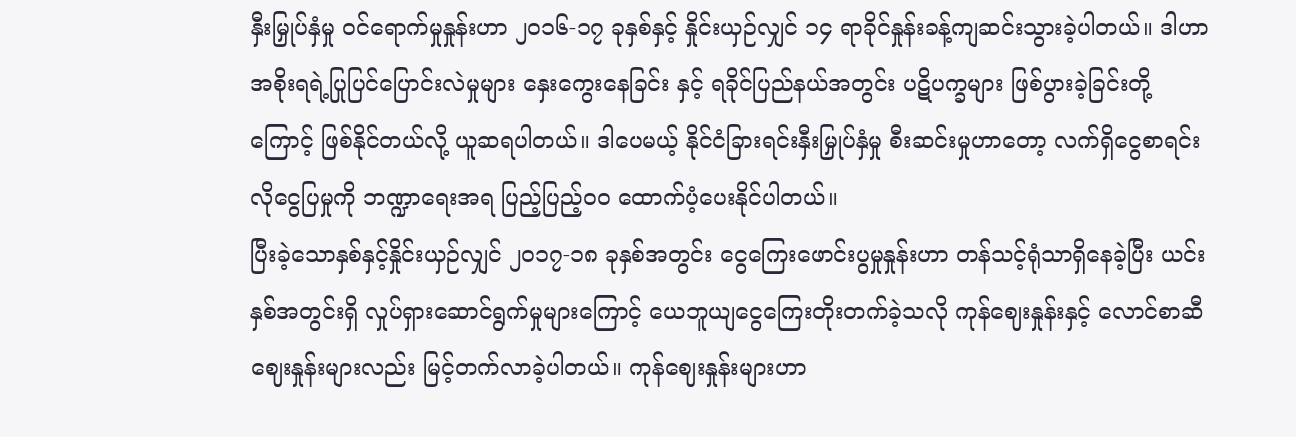နှီးမြှုပ်နှံမှု ဝင်ရောက်မှုနှုန်းဟာ ၂၀၁၆-၁၇ ခုနှစ်နှင့် နှိုင်းယှဉ်လျှင် ၁၄ ရာခိုင်နှုန်းခန့်ကျဆင်းသွားခဲ့ပါတယ်။ ဒါဟာ အစိုးရရဲ့ပြုပြင်ပြောင်းလဲမှုများ နှေးကွေးနေခြင်း နှင့် ရခိုင်ပြည်နယ်အတွင်း ပဋိပက္ခများ ဖြစ်ပွားခဲ့ခြင်းတို့ကြောင့် ဖြစ်နိုင်တယ်လို့ ယူဆရပါတယ်။ ဒါပေမယ့် နိုင်ငံခြားရင်းနှီးမြှုပ်နှံမှု စီးဆင်းမှုဟာတော့ လက်ရှိငွေစာရင်းလိုငွေပြမှုကို ဘဏ္ဍာရေးအရ ပြည့်ပြည့်၀၀ ထောက်ပံ့ပေးနိုင်ပါတယ်။
ပြီးခဲ့သောနှစ်နှင့်နှိုင်းယှဉ်လျှင် ၂၀၁၇-၁၈ ခုနှစ်အတွင်း ငွေကြေးဖောင်းပွမှုနှုန်းဟာ တန်သင့်ရုံသာရှိနေခဲ့ပြီး ယင်းနှစ်အတွင်းရှိ လှုပ်ရှားဆောင်ရွက်မှုများကြောင့် ယေဘူယျငွေကြေးတိုးတက်ခဲ့သလို ကုန်ဈေးနှုန်းနှင့် လောင်စာဆီဈေးနှုန်းများလည်း မြင့်တက်လာခဲ့ပါတယ်။ ကုန်ဈေးနှုန်းများဟာ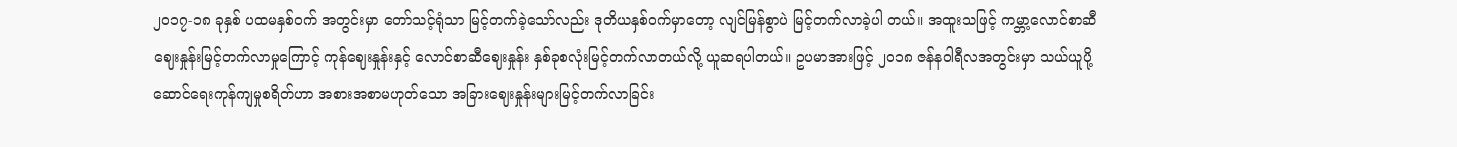၂၀၁၇-၁၈ ခုနှစ် ပထမနှစ်ဝက် အတွင်းမှာ တော်သင့်ရုံသာ မြင့်တက်ခဲ့သော်လည်း ဒုတိယနှစ်ဝက်မှာတော့ လျင်မြန်စွာပဲ မြင့်တက်လာခဲ့ပါ တယ်။ အထူးသဖြင့် ကမ္ဘာ့လောင်စာဆီဈေးနှုန်းမြင့်တက်လာမှုကြောင့် ကုန်ဈေးနှုန်းနှင့် လောင်စာဆီဈေးနှုန်း နှစ်ခုစလုံးမြင့်တက်လာတယ်လို့ ယူဆရပါတယ်။ ဥပမာအားဖြင့် ၂၀၁၈ ဇန်နဝါရီလအတွင်းမှာ သယ်ယူပို့ ဆောင်ရေးကုန်ကျမှုစရိတ်ဟာ အစားအစာမဟုတ်သော အခြားဈေးနှုန်းများမြင့်တက်လာခြင်း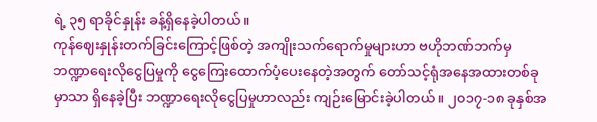ရဲ့ ၃၅ ရာခိုင်နှုန်း ခန့်ရှိနေခဲ့ပါတယ်။
ကုန်ဈေးနှုန်းတက်ခြင်းကြောင့်ဖြစ်တဲ့ အကျိုးသက်ရောက်မှုများဟာ ဗဟိုဘဏ်ဘက်မှ ဘဏ္ဍာရေးလိုငွေပြမှုကို ငွေကြေးထောက်ပံ့ပေးနေတဲ့အတွက် တော်သင့်ရုံအနေအထားတစ်ခုမှာသာ ရှိနေခဲ့ပြီး ဘဏ္ဍာရေးလိုငွေပြမှုဟာလည်း ကျဉ်းမြောင်းခဲ့ပါတယ်။ ၂၀၁၇-၁၈ ခုနှစ်အ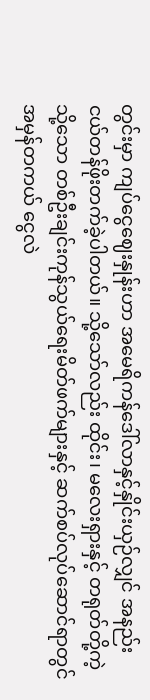တွင်းမှာ ကျပ်ငွေဈေးနှုန်းဟာ အမေရိကန်ဒေါ်လာနှင့်နှိုင်းယှဉ်လျှင် အနည်းငယ်တန်ဖိုးတက်ခဲ့ပါတယ်။ သို့သော်လည်း ထိုင်း၊ မလေးရှားနှင့် တရုတ်တို့ကဲ့သို့သော တစ်ဦးချင်းကုန်သွယ်ရေးမိတ်ဖက်များနှင့် ဆက်စပ်လုပ်ဆောင်ရာတွင် အမှန်တကယ် ငွေလဲ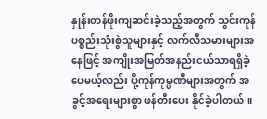နှုန်းတန်ဖိုးကျဆင်းခဲ့သည့်အတွက် သွင်းကုန်ပစ္စည်းသုံးစွဲသူများနှင့် လက်လီသမားများအနေဖြင့် အကျိုးအမြတ်အနည်းငယ်သာရရှိခဲ့ပေမယ့်လည်း ပို့ကုန်ကုမ္ပဏီများအတွက် အခွင့်အရေးများစွာ ဖန်တီးပေး နိုင်ခဲ့ပါတယ်။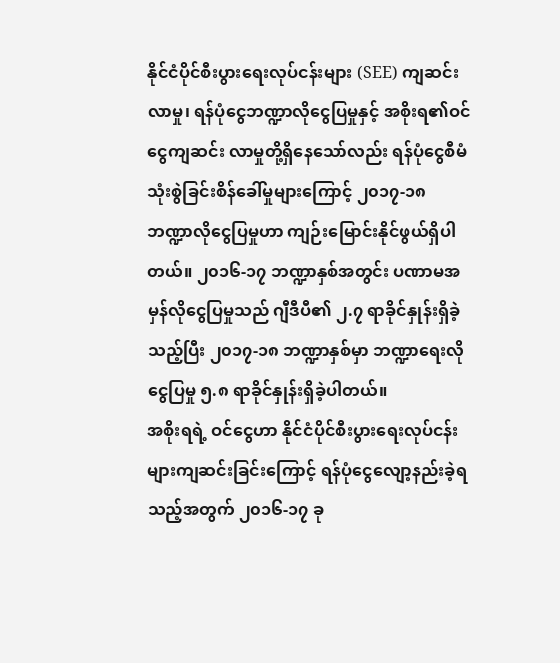နိုင်ငံပိုင်စီးပွားရေးလုပ်ငန်းများ (SEE) ကျဆင်းလာမှု၊ ရန်ပုံငွေဘဏ္ဍာလိုငွေပြမှုနှင့် အစိုးရ၏ဝင်ငွေကျဆင်း လာမှုတို့ရှိနေသော်လည်း ရန်ပုံငွေစီမံသုံးစွဲခြင်းစိန်ခေါ်မှုများကြောင့် ၂၀၁၇-၁၈ ဘဏ္ဍာလိုငွေပြမှုဟာ ကျဉ်းမြောင်းနိုင်ဖွယ်ရှိပါတယ်။ ၂၀၁၆-၁၇ ဘဏ္ဍာနှစ်အတွင်း ပဏာမအမှန်လိုငွေပြမှုသည် ဂျီဒီပီ၏ ၂.၇ ရာခိုင်နှုန်းရှိခဲ့သည့်ပြီး ၂၀၁၇-၁၈ ဘဏ္ဍာနှစ်မှာ ဘဏ္ဍာရေးလိုငွေပြမှု ၅.၈ ရာခိုင်နှုန်းရှိခဲ့ပါတယ်။
အစိုးရရဲ့ ဝင်ငွေဟာ နိုင်ငံပိုင်စီးပွားရေးလုပ်ငန်းများကျဆင်းခြင်းကြောင့် ရန်ပုံငွေလျော့နည်းခဲ့ရသည့်အတွက် ၂၀၁၆-၁၇ ခု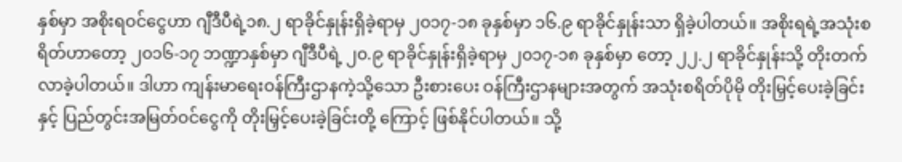နှစ်မှာ အစိုးရဝင်ငွေဟာ ဂျီဒီပီရဲ့၁၈.၂ ရာခိုင်နှုန်းရှိခဲ့ရာမှ ၂၀၁၇-၁၈ ခုနှစ်မှာ ၁၆.၉ ရာခိုင်နှုန်းသာ ရှိခဲ့ပါတယ်။ အစိုးရရဲ့အသုံးစရိတ်ဟာတော့ ၂၀၁၆-၁၇ ဘဏ္ဍာနှစ်မှာ ဂျီဒီပီရဲ့ ၂၀.၉ ရာခိုင်နှုန်းရှိခဲ့ရာမှ ၂၀၁၇-၁၈ ခုနှစ်မှာ တော့ ၂၂.၂ ရာခိုင်နှုန်းသို့ တိုးတက်လာခဲ့ပါတယ်။ ဒါဟာ ကျန်းမာရေးဝန်ကြီးဌာနကဲ့သို့သော ဦးစားပေး ဝန်ကြီးဌာနများအတွက် အသုံးစရိတ်ပိုမို တိုးမြှင့်ပေးခဲ့ခြင်းနှင့် ပြည်တွင်းအမြတ်ဝင်ငွေကို တိုးမြှင့်ပေးခဲ့ခြင်းတို့ ကြောင့် ဖြစ်နိုင်ပါတယ်။ သို့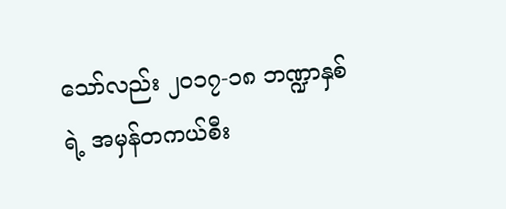သော်လည်း ၂၀၁၇-၁၈ ဘဏ္ဍာနှစ်ရဲ့ အမှန်တကယ်စီး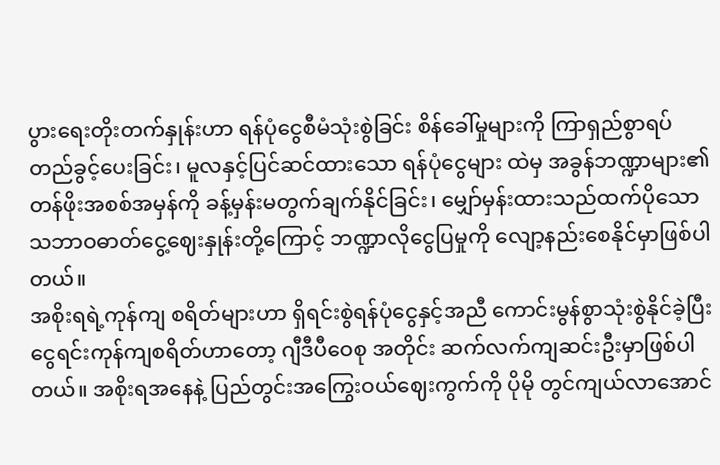ပွားရေးတိုးတက်နှုန်းဟာ ရန်ပုံငွေစီမံသုံးစွဲခြင်း စိန်ခေါ်မှုများကို ကြာရှည်စွာရပ်တည်ခွင့်ပေးခြင်း၊ မူလနှင့်ပြင်ဆင်ထားသော ရန်ပုံငွေများ ထဲမှ အခွန်ဘဏ္ဍာများ၏ တန်ဖိုးအစစ်အမှန်ကို ခန့်မှန်းမတွက်ချက်နိုင်ခြင်း၊ မျှော်မှန်းထားသည်ထက်ပိုသော သဘာဝဓာတ်ငွေ့ဈေးနှုန်းတို့ကြောင့် ဘဏ္ဍာလိုငွေပြမှုကို လျော့နည်းစေနိုင်မှာဖြစ်ပါတယ်။
အစိုးရရဲ့ကုန်ကျ စရိတ်များဟာ ရှိရင်းစွဲရန်ပုံငွေနှင့်အညီ ကောင်းမွန်စွာသုံးစွဲနိုင်ခဲ့ပြီး ငွေရင်းကုန်ကျစရိတ်ဟာတော့ ဂျီဒီပီဝေစု အတိုင်း ဆက်လက်ကျဆင်းဦးမှာဖြစ်ပါတယ်။ အစိုးရအနေနဲ့ ပြည်တွင်းအကြွေးဝယ်ဈေးကွက်ကို ပိုမို တွင်ကျယ်လာအောင်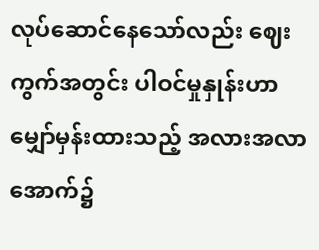လုပ်ဆောင်နေသော်လည်း ဈေးကွက်အတွင်း ပါဝင်မှုနှုန်းဟာ မျှော်မှန်းထားသည့် အလားအလာအောက်၌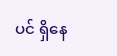ပင် ရှိနေ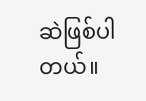ဆဲဖြစ်ပါတယ်။